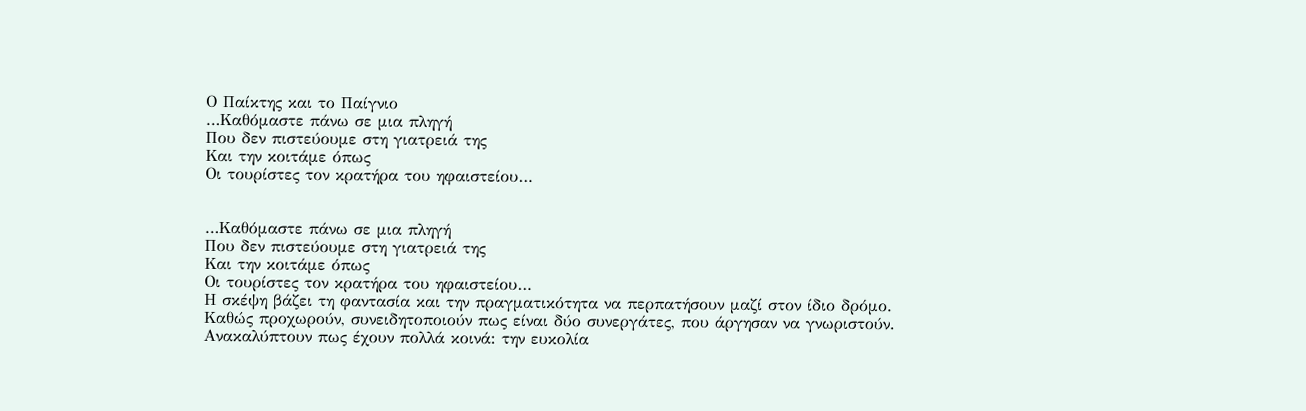Ο Παίκτης και το Παίγνιο
…Καθόμαστε πάνω σε μια πληγή
Που δεν πιστεύουμε στη γιατρειά της
Και την κοιτάμε όπως
Οι τουρίστες τον κρατήρα του ηφαιστείου…


…Καθόμαστε πάνω σε μια πληγή
Που δεν πιστεύουμε στη γιατρειά της
Και την κοιτάμε όπως
Οι τουρίστες τον κρατήρα του ηφαιστείου…
Η σκέψη βάζει τη φαντασία και την πραγματικότητα να περπατήσουν μαζί στον ίδιο δρόμο. Καθώς προχωρούν, συνειδητοποιούν πως είναι δύο συνεργάτες, που άργησαν να γνωριστούν.
Ανακαλύπτουν πως έχουν πολλά κοινά: την ευκολία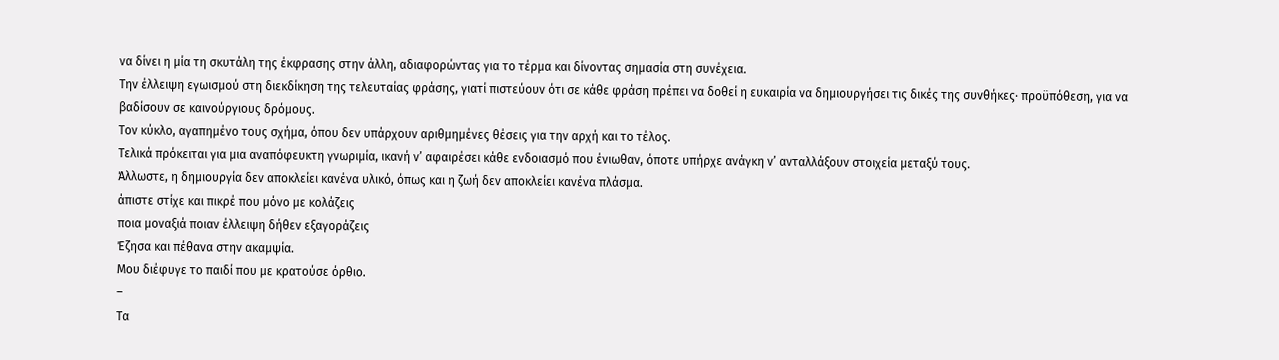να δίνει η μία τη σκυτάλη της έκφρασης στην άλλη, αδιαφορώντας για το τέρμα και δίνοντας σημασία στη συνέχεια.
Την έλλειψη εγωισμού στη διεκδίκηση της τελευταίας φράσης, γιατί πιστεύουν ότι σε κάθε φράση πρέπει να δοθεί η ευκαιρία να δημιουργήσει τις δικές της συνθήκες· προϋπόθεση, για να βαδίσουν σε καινούργιους δρόμους.
Τον κύκλο, αγαπημένο τους σχήμα, όπου δεν υπάρχουν αριθμημένες θέσεις για την αρχή και το τέλος.
Τελικά πρόκειται για μια αναπόφευκτη γνωριμία, ικανή ν’ αφαιρέσει κάθε ενδοιασμό που ένιωθαν, όποτε υπήρχε ανάγκη ν’ ανταλλάξουν στοιχεία μεταξύ τους.
Άλλωστε, η δημιουργία δεν αποκλείει κανένα υλικό, όπως και η ζωή δεν αποκλείει κανένα πλάσμα.
άπιστε στίχε και πικρέ που μόνο με κολάζεις
ποια μοναξιά ποιαν έλλειψη δήθεν εξαγοράζεις
Έζησα και πέθανα στην ακαμψία.
Μου διέφυγε το παιδί που με κρατούσε όρθιο.
–
Τα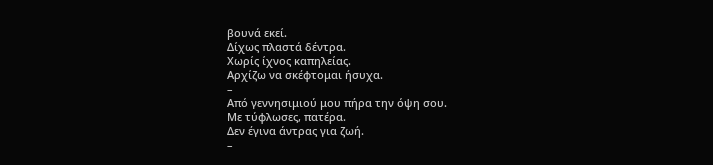βουνά εκεί.
Δίχως πλαστά δέντρα.
Χωρίς ίχνος καπηλείας.
Αρχίζω να σκέφτομαι ήσυχα.
–
Από γεννησιμιού μου πήρα την όψη σου.
Με τύφλωσες, πατέρα.
Δεν έγινα άντρας για ζωή.
–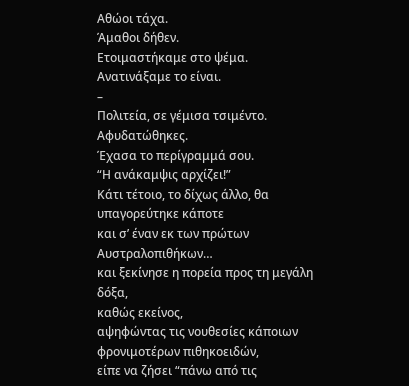Αθώοι τάχα.
Άμαθοι δήθεν.
Ετοιμαστήκαμε στο ψέμα.
Ανατινάξαμε το είναι.
–
Πολιτεία, σε γέμισα τσιμέντο.
Αφυδατώθηκες.
Έχασα το περίγραμμά σου.
“Η ανάκαμψις αρχίζει!”
Κάτι τέτοιο, το δίχως άλλο, θα υπαγορεύτηκε κάποτε
και σ’ έναν εκ των πρώτων Αυστραλοπιθήκων…
και ξεκίνησε η πορεία προς τη μεγάλη δόξα,
καθώς εκείνος,
αψηφώντας τις νουθεσίες κάποιων φρονιμοτέρων πιθηκοειδών,
είπε να ζήσει “πάνω από τις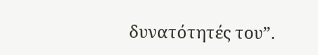δυνατότητές του”.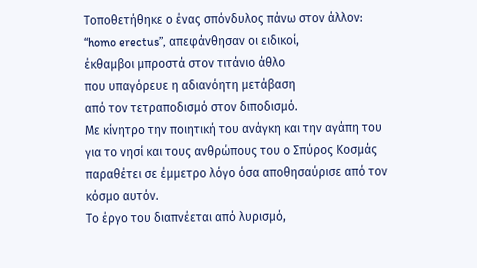Τοποθετήθηκε ο ένας σπόνδυλος πάνω στον άλλον:
“homo erectus”, απεφάνθησαν οι ειδικοί,
έκθαμβοι μπροστά στον τιτάνιο άθλο
που υπαγόρευε η αδιανόητη μετάβαση
από τον τετραποδισμό στον διποδισμό.
Με κίνητρο την ποιητική του ανάγκη και την αγάπη του για το νησί και τους ανθρώπους του ο Σπύρος Κοσμάς παραθέτει σε έμμετρο λόγο όσα αποθησαύρισε από τον κόσμο αυτόν.
Το έργο του διαπνέεται από λυρισμό,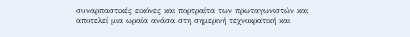συναρπαστικές εικόνες και πορτραίτα των πρωταγωνιστών και αποτελεί μια ωραία ανάσα στη σημερινή τεχνοκρατική και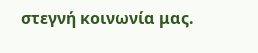στεγνή κοινωνία μας.